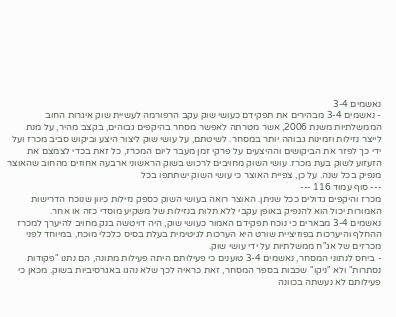נאשמים 3-4
- נאשמים 3-4 מבהירים את תפקידם כעושי שוק עקב הרפורמה לעשיית שוק איגרות החוב הממשלתיות משנת 2006, אשר מטרתה לאפשר מסחר בהיקפים גבוהים, בקצב מהיר, על מנת לייצר נזילות וזמינות גבוהה יותר במסחר. לשיטתם, על עושי שוק ליצור היצע וביקוש סביב מכרז ועל ידי כך לפזר את הביקושים וההיצעים על פרקי זמן מעבר ליום המכרז, כל זאת בכדי לצמצם את הזעזוע לשוק בעת מכרז. עושי השוק מחויבים לרכוש בשוק הראשוני ארבעה אחוזים מהחוב שהאוצר מנפיק בכל שנה. על כן, צפיית האוצר כי עושי השוק ישתתפו בכל
--- סוף עמוד 116 ---
מכרז והיקפים גדולים ככל שניתן. האוצר רואה בעושי השוק כספק נזילות כיוון שנוכח הדרישות האמורות יכול הוא להנפיק באופן עקבי ללא תלות בנזילות של משקיע מוסדי כזה או אחר.
נאשמים 3-4 מבארים כי נוכח תפקידם האמור כעושי שוק, היה דויטשה בנק מחויב להיערך למכרז ההחלף והיערכות בפוזיציית שורט היא הערכות לגיטימית בעלת בסיס כלכלי מוכח, במיוחד לפני מכרזים של אג"ח ממשלתיות על ידי עושי שוק.
- ביחס לנתוני המסחר, נאשמים 3-4 טוענים כי פעילותם היתה פעילות מתונה, הם נתנו "פקודות נסתרות" ולא "ניקו" שכבות בספר המסחר, זאת כראיה לכך שלא נהגו באגרסיביות בשוק. מכאן כי פעילותם לא נעשתה בכוונה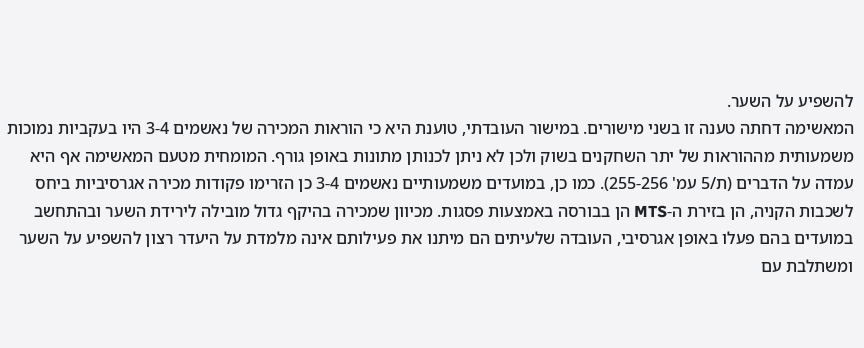להשפיע על השער.
המאשימה דחתה טענה זו בשני מישורים. במישור העובדתי, טוענת היא כי הוראות המכירה של נאשמים 3-4 היו בעקביות נמוכות משמעותית מההוראות של יתר השחקנים בשוק ולכן לא ניתן לכנותן מתונות באופן גורף. המומחית מטעם המאשימה אף היא עמדה על הדברים (ת/5 עמ' 255-256). כמו כן, במועדים משמעותיים נאשמים 3-4 כן הזרימו פקודות מכירה אגרסיביות ביחס לשכבות הקניה, הן בזירת ה-MTS הן בבורסה באמצעות פסגות. מכיוון שמכירה בהיקף גדול מובילה לירידת השער ובהתחשב במועדים בהם פעלו באופן אגרסיבי, העובדה שלעיתים הם מיתנו את פעילותם אינה מלמדת על היעדר רצון להשפיע על השער ומשתלבת עם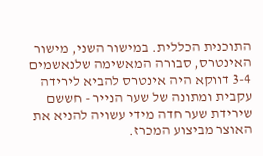התוכנית הכללית. במישור השני, מישור האינטרס, סבורה המאשימה שלנאשמים 3-4 דווקא היה אינטרס להביא לירידה עקבית ומתונה של שער הנייר - חששם שירידת שער חדה מידי עשויה להניא את האוצר מביצוע המכרז.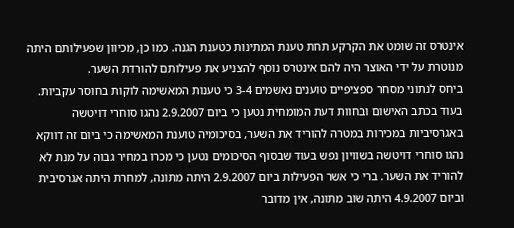אינטרס זה שומט את הקרקע תחת טענת המתינות כטענת הגנה. כמו כן, מכיוון שפעילותם היתה מנוטרת על ידי האוצר היה להם אינטרס נוסף להצניע את פעילותם להורדת השער.
ביחס לנתוני מסחר ספציפיים טוענים נאשמים 3-4 כי טענות המאשימה לוקות בחוסר עקביות. בעוד בכתב האישום ובחוות דעת המומחית נטען כי ביום 2.9.2007 נהגו סוחרי דויטשה באגרסיביות במכירות במטרה להוריד את השער, בסיכומיה טוענת המאשימה כי ביום זה דווקא נהגו סוחרי דויטשה בשוויון נפש בעוד שבסוף הסיכומים נטען כי מכרו במחיר גבוה על מנת לא להוריד את השער. ברי כי אשר הפעילות ביום 2.9.2007 היתה מתונה, למחרת היתה אגרסיבית וביום 4.9.2007 היתה שוב מתונה, אין מדובר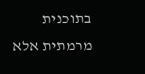בתוכנית מרמתית אלא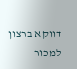דווקא ברצון למכור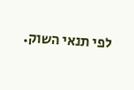לפי תנאי השוק.